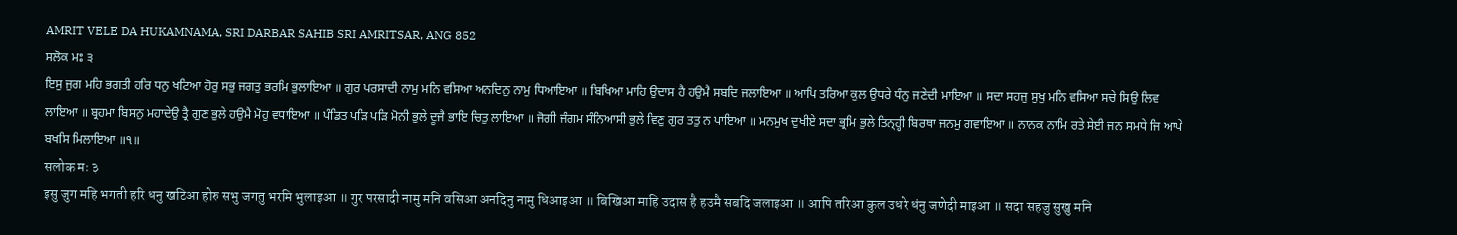AMRIT VELE DA HUKAMNAMA, SRI DARBAR SAHIB SRI AMRITSAR, ANG 852
ਸਲੋਕ ਮਃ ੩
ਇਸੁ ਜੁਗ ਮਹਿ ਭਗਤੀ ਹਰਿ ਧਨੁ ਖਟਿਆ ਹੋਰੁ ਸਭੁ ਜਗਤੁ ਭਰਮਿ ਭੁਲਾਇਆ ॥ ਗੁਰ ਪਰਸਾਦੀ ਨਾਮੁ ਮਨਿ ਵਸਿਆ ਅਨਦਿਨੁ ਨਾਮੁ ਧਿਆਇਆ ॥ ਬਿਖਿਆ ਮਾਹਿ ਉਦਾਸ ਹੈ ਹਉਮੈ ਸਬਦਿ ਜਲਾਇਆ ॥ ਆਪਿ ਤਰਿਆ ਕੁਲ ਉਧਰੇ ਧੰਨੁ ਜਣੇਦੀ ਮਾਇਆ ॥ ਸਦਾ ਸਹਜੁ ਸੁਖੁ ਮਨਿ ਵਸਿਆ ਸਚੇ ਸਿਉ ਲਿਵ ਲਾਇਆ ॥ ਬ੍ਰਹਮਾ ਬਿਸਨੁ ਮਹਾਦੇਉ ਤ੍ਰੈ ਗੁਣ ਭੁਲੇ ਹਉਮੈ ਮੋਹੁ ਵਧਾਇਆ ॥ ਪੰਡਿਤ ਪੜਿ ਪੜਿ ਮੋਨੀ ਭੁਲੇ ਦੂਜੈ ਭਾਇ ਚਿਤੁ ਲਾਇਆ ॥ ਜੋਗੀ ਜੰਗਮ ਸੰਨਿਆਸੀ ਭੁਲੇ ਵਿਣੁ ਗੁਰ ਤਤੁ ਨ ਪਾਇਆ ॥ ਮਨਮੁਖ ਦੁਖੀਏ ਸਦਾ ਭ੍ਰਮਿ ਭੁਲੇ ਤਿਨ੍ਹ੍ਹੀ ਬਿਰਥਾ ਜਨਮੁ ਗਵਾਇਆ ॥ ਨਾਨਕ ਨਾਮਿ ਰਤੇ ਸੇਈ ਜਨ ਸਮਧੇ ਜਿ ਆਪੇ ਬਖਸਿ ਮਿਲਾਇਆ ॥੧॥
सलोक मः ३
इसु जुग महि भगती हरि धनु खटिआ होरु सभु जगतु भरमि भुलाइआ ॥ गुर परसादी नामु मनि वसिआ अनदिनु नामु धिआइआ ॥ बिखिआ माहि उदास है हउमै सबदि जलाइआ ॥ आपि तरिआ कुल उधरे धंनु जणेदी माइआ ॥ सदा सहजु सुखु मनि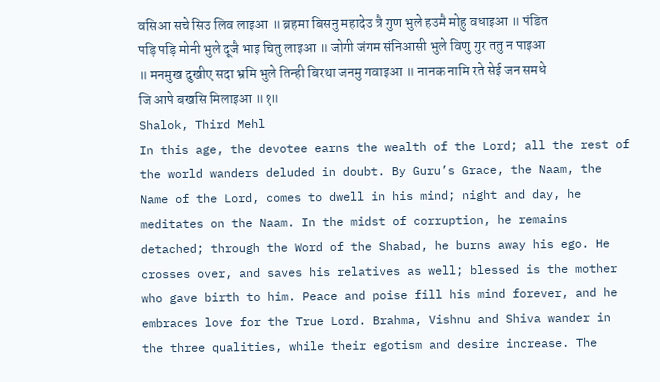वसिआ सचे सिउ लिव लाइआ ॥ ब्रहमा बिसनु महादेउ त्रै गुण भुले हउमै मोहु वधाइआ ॥ पंडित पड़ि पड़ि मोनी भुले दूजै भाइ चितु लाइआ ॥ जोगी जंगम संनिआसी भुले विणु गुर ततु न पाइआ ॥ मनमुख दुखीए सदा भ्रमि भुले तिन्ही बिरथा जनमु गवाइआ ॥ नानक नामि रते सेई जन समधे जि आपे बखसि मिलाइआ ॥१॥
Shalok, Third Mehl
In this age, the devotee earns the wealth of the Lord; all the rest of the world wanders deluded in doubt. By Guru’s Grace, the Naam, the Name of the Lord, comes to dwell in his mind; night and day, he meditates on the Naam. In the midst of corruption, he remains detached; through the Word of the Shabad, he burns away his ego. He crosses over, and saves his relatives as well; blessed is the mother who gave birth to him. Peace and poise fill his mind forever, and he embraces love for the True Lord. Brahma, Vishnu and Shiva wander in the three qualities, while their egotism and desire increase. The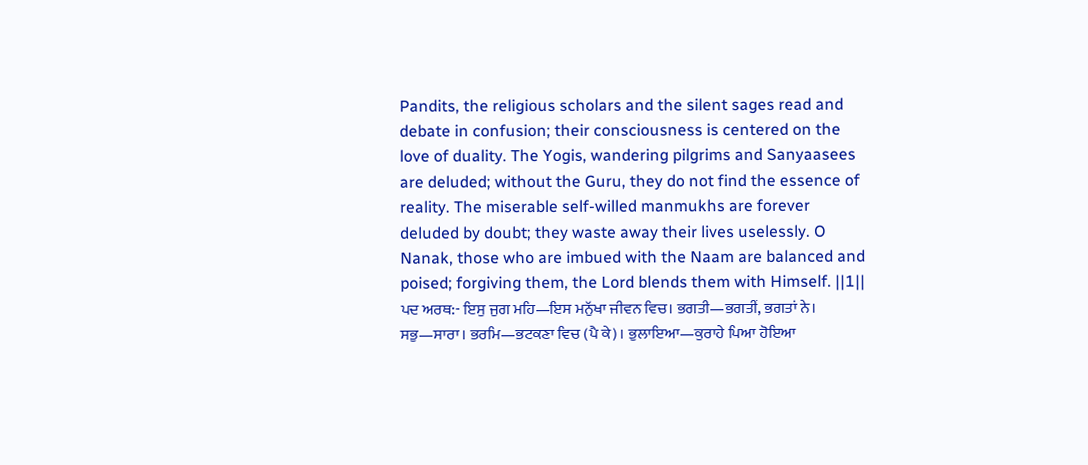Pandits, the religious scholars and the silent sages read and debate in confusion; their consciousness is centered on the love of duality. The Yogis, wandering pilgrims and Sanyaasees are deluded; without the Guru, they do not find the essence of reality. The miserable self-willed manmukhs are forever deluded by doubt; they waste away their lives uselessly. O Nanak, those who are imbued with the Naam are balanced and poised; forgiving them, the Lord blends them with Himself. ||1||
ਪਦ ਅਰਥ:- ਇਸੁ ਜੁਗ ਮਹਿ—ਇਸ ਮਨੁੱਖਾ ਜੀਵਨ ਵਿਚ। ਭਗਤੀ—ਭਗਤੀਂ, ਭਗਤਾਂ ਨੇ। ਸਭੁ—ਸਾਰਾ। ਭਰਮਿ—ਭਟਕਣਾ ਵਿਚ (ਪੈ ਕੇ)। ਭੁਲਾਇਆ—ਕੁਰਾਹੇ ਪਿਆ ਹੋਇਆ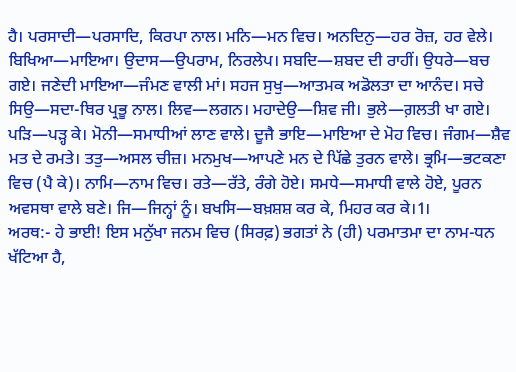ਹੈ। ਪਰਸਾਦੀ—ਪਰਸਾਦਿ, ਕਿਰਪਾ ਨਾਲ। ਮਨਿ—ਮਨ ਵਿਚ। ਅਨਦਿਨੁ—ਹਰ ਰੋਜ਼, ਹਰ ਵੇਲੇ। ਬਿਖਿਆ—ਮਾਇਆ। ਉਦਾਸ—ਉਪਰਾਮ, ਨਿਰਲੇਪ। ਸਬਦਿ—ਸ਼ਬਦ ਦੀ ਰਾਹੀਂ। ਉਧਰੇ—ਬਚ ਗਏ। ਜਣੇਦੀ ਮਾਇਆ—ਜੰਮਣ ਵਾਲੀ ਮਾਂ। ਸਹਜ ਸੁਖੁ—ਆਤਮਕ ਅਡੋਲਤਾ ਦਾ ਆਨੰਦ। ਸਚੇ ਸਿਉ—ਸਦਾ-ਥਿਰ ਪ੍ਰਭੂ ਨਾਲ। ਲਿਵ—ਲਗਨ। ਮਹਾਦੇਉ—ਸ਼ਿਵ ਜੀ। ਭੁਲੇ—ਗ਼ਲਤੀ ਖਾ ਗਏ। ਪੜਿ—ਪੜ੍ਹ ਕੇ। ਮੋਨੀ—ਸਮਾਧੀਆਂ ਲਾਣ ਵਾਲੇ। ਦੂਜੈ ਭਾਇ—ਮਾਇਆ ਦੇ ਮੋਹ ਵਿਚ। ਜੰਗਮ—ਸ਼ੈਵ ਮਤ ਦੇ ਰਮਤੇ। ਤਤੁ—ਅਸਲ ਚੀਜ਼। ਮਨਮੁਖ—ਆਪਣੇ ਮਨ ਦੇ ਪਿੱਛੇ ਤੁਰਨ ਵਾਲੇ। ਭ੍ਰਮਿ—ਭਟਕਣਾ ਵਿਚ (ਪੈ ਕੇ)। ਨਾਮਿ—ਨਾਮ ਵਿਚ। ਰਤੇ—ਰੱਤੇ, ਰੰਗੇ ਹੋਏ। ਸਮਧੇ—ਸਮਾਧੀ ਵਾਲੇ ਹੋਏ, ਪੂਰਨ ਅਵਸਥਾ ਵਾਲੇ ਬਣੇ। ਜਿ—ਜਿਨ੍ਹਾਂ ਨੂੰ। ਬਖਸਿ—ਬਖ਼ਸ਼ਸ਼ ਕਰ ਕੇ, ਮਿਹਰ ਕਰ ਕੇ।1।
ਅਰਥ:- ਹੇ ਭਾਈ! ਇਸ ਮਨੁੱਖਾ ਜਨਮ ਵਿਚ (ਸਿਰਫ਼) ਭਗਤਾਂ ਨੇ (ਹੀ) ਪਰਮਾਤਮਾ ਦਾ ਨਾਮ-ਧਨ ਖੱਟਿਆ ਹੈ,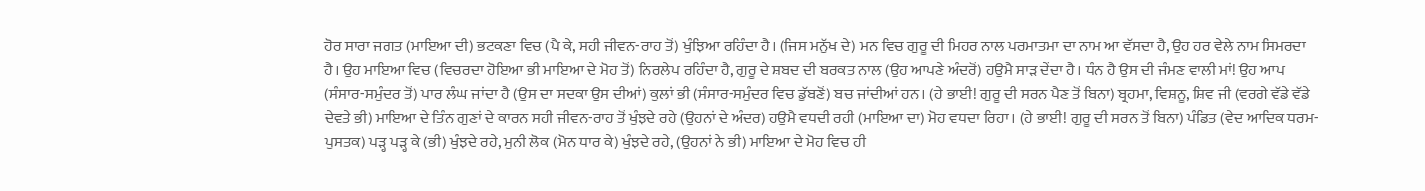ਹੋਰ ਸਾਰਾ ਜਗਤ (ਮਾਇਆ ਦੀ) ਭਟਕਣਾ ਵਿਚ (ਪੈ ਕੇ, ਸਹੀ ਜੀਵਨ-ਰਾਹ ਤੋਂ) ਖੁੰਝਿਆ ਰਹਿੰਦਾ ਹੈ। (ਜਿਸ ਮਨੁੱਖ ਦੇ) ਮਨ ਵਿਚ ਗੁਰੂ ਦੀ ਮਿਹਰ ਨਾਲ ਪਰਮਾਤਮਾ ਦਾ ਨਾਮ ਆ ਵੱਸਦਾ ਹੈ, ਉਹ ਹਰ ਵੇਲੇ ਨਾਮ ਸਿਮਰਦਾ ਹੈ। ਉਹ ਮਾਇਆ ਵਿਚ (ਵਿਚਰਦਾ ਹੋਇਆ ਭੀ ਮਾਇਆ ਦੇ ਮੋਹ ਤੋਂ) ਨਿਰਲੇਪ ਰਹਿੰਦਾ ਹੈ, ਗੁਰੂ ਦੇ ਸ਼ਬਦ ਦੀ ਬਰਕਤ ਨਾਲ (ਉਹ ਆਪਣੇ ਅੰਦਰੋਂ) ਹਉਮੈ ਸਾੜ ਦੇਂਦਾ ਹੈ। ਧੰਨ ਹੈ ਉਸ ਦੀ ਜੰਮਣ ਵਾਲੀ ਮਾਂ! ਉਹ ਆਪ (ਸੰਸਾਰ-ਸਮੁੰਦਰ ਤੋਂ) ਪਾਰ ਲੰਘ ਜਾਂਦਾ ਹੈ (ਉਸ ਦਾ ਸਦਕਾ ਉਸ ਦੀਆਂ) ਕੁਲਾਂ ਭੀ (ਸੰਸਾਰ-ਸਮੁੰਦਰ ਵਿਚ ਡੁੱਬਣੋਂ) ਬਚ ਜਾਂਦੀਆਂ ਹਨ। (ਹੇ ਭਾਈ! ਗੁਰੂ ਦੀ ਸਰਨ ਪੈਣ ਤੋਂ ਬਿਨਾ) ਬ੍ਰਹਮਾ, ਵਿਸ਼ਨੂ, ਸ਼ਿਵ ਜੀ (ਵਰਗੇ ਵੱਡੇ ਵੱਡੇ ਦੇਵਤੇ ਭੀ) ਮਾਇਆ ਦੇ ਤਿੰਨ ਗੁਣਾਂ ਦੇ ਕਾਰਨ ਸਹੀ ਜੀਵਨ-ਰਾਹ ਤੋਂ ਖੁੰਝਦੇ ਰਹੇ (ਉਹਨਾਂ ਦੇ ਅੰਦਰ) ਹਉਮੈ ਵਧਦੀ ਰਹੀ (ਮਾਇਆ ਦਾ) ਮੋਹ ਵਧਦਾ ਰਿਹਾ। (ਹੇ ਭਾਈ! ਗੁਰੂ ਦੀ ਸਰਨ ਤੋਂ ਬਿਨਾ) ਪੰਡਿਤ (ਵੇਦ ਆਦਿਕ ਧਰਮ-ਪੁਸਤਕ) ਪੜ੍ਹ ਪੜ੍ਹ ਕੇ (ਭੀ) ਖੁੰਝਦੇ ਰਹੇ, ਮੁਨੀ ਲੋਕ (ਮੋਨ ਧਾਰ ਕੇ) ਖੁੰਝਦੇ ਰਹੇ, (ਉਹਨਾਂ ਨੇ ਭੀ) ਮਾਇਆ ਦੇ ਮੋਹ ਵਿਚ ਹੀ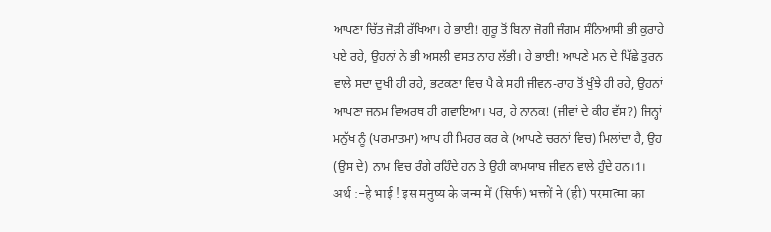ਆਪਣਾ ਚਿੱਤ ਜੋੜੀ ਰੱਖਿਆ। ਹੇ ਭਾਈ! ਗੁਰੂ ਤੋਂ ਬਿਨਾ ਜੋਗੀ ਜੰਗਮ ਸੰਨਿਆਸੀ ਭੀ ਕੁਰਾਹੇ ਪਏ ਰਹੇ, ਉਹਨਾਂ ਨੇ ਭੀ ਅਸਲੀ ਵਸਤ ਨਾਹ ਲੱਭੀ। ਹੇ ਭਾਈ! ਆਪਣੇ ਮਨ ਦੇ ਪਿੱਛੇ ਤੁਰਨ ਵਾਲੇ ਸਦਾ ਦੁਖੀ ਹੀ ਰਹੇ, ਭਟਕਣਾ ਵਿਚ ਪੈ ਕੇ ਸਹੀ ਜੀਵਨ-ਰਾਹ ਤੋਂ ਖੁੰਝੇ ਹੀ ਰਹੇ, ਉਹਨਾਂ ਆਪਣਾ ਜਨਮ ਵਿਅਰਥ ਹੀ ਗਵਾਇਆ। ਪਰ, ਹੇ ਨਾਨਕ! (ਜੀਵਾਂ ਦੇ ਕੀਹ ਵੱਸ?) ਜਿਨ੍ਹਾਂ ਮਨੁੱਖ ਨੂੰ (ਪਰਮਾਤਮਾ) ਆਪ ਹੀ ਮਿਹਰ ਕਰ ਕੇ (ਆਪਣੇ ਚਰਨਾਂ ਵਿਚ) ਮਿਲਾਂਦਾ ਹੈ, ਉਹ (ਉਸ ਦੇ) ਨਾਮ ਵਿਚ ਰੰਗੇ ਰਹਿੰਦੇ ਹਨ ਤੇ ਉਹੀ ਕਾਮਯਾਬ ਜੀਵਨ ਵਾਲੇ ਹੁੰਦੇ ਹਨ।1।
अर्थ :-हे भाई ! इस मनुष्य के जन्म में (सिर्फ) भक्तों ने (ही) परमात्मा का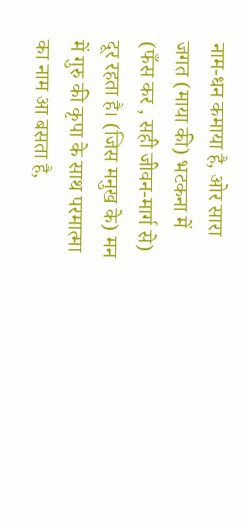नाम-धन कमाया है, ओर सारा जगत (माया की) भटकना में (फँस कर , सही जीवन-मार्ग से) दूर रहता है। (जिस मनुख के) मन में गुरु की कृपा के साथ परमात्मा का नाम आ बसता है,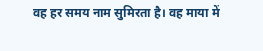वह हर समय नाम सुमिरता है। वह माया में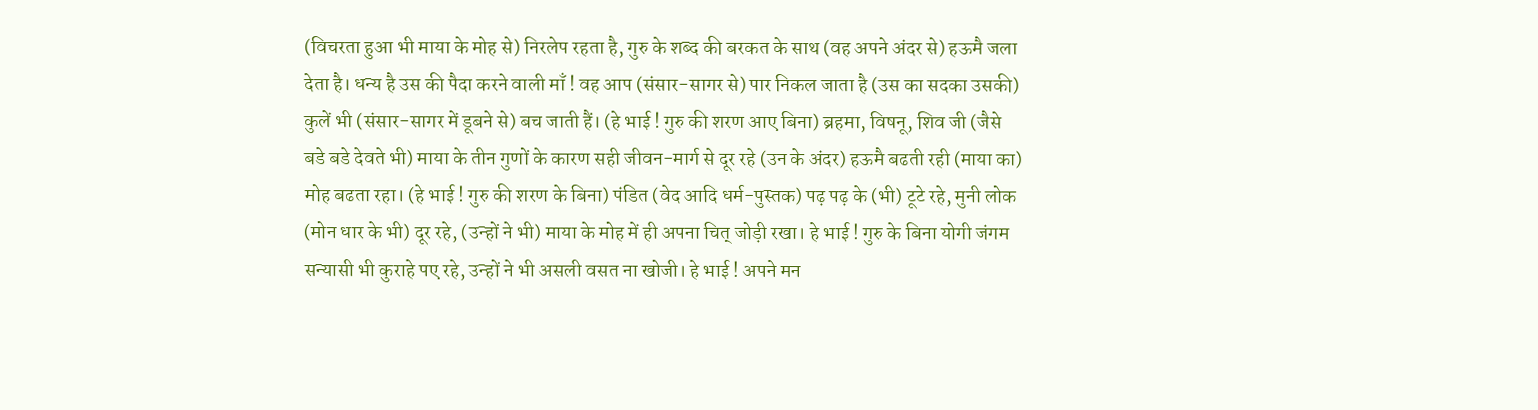(विचरता हुआ भी माया के मोह से) निरलेप रहता है, गुरु के शब्द की बरकत के साथ (वह अपने अंदर से) हऊमै जला देता है। धन्य है उस की पैदा करने वाली माँ ! वह आप (संसार-सागर से) पार निकल जाता है (उस का सदका उसकी) कुलें भी (संसार-सागर में डूबने से) बच जाती हैं। (हे भाई ! गुरु की शरण आए बिना) ब्रहमा, विषनू, शिव जी (जैसे बडे बडे देवते भी) माया के तीन गुणों के कारण सही जीवन-मार्ग से दूर रहे (उन के अंदर) हऊमै बढती रही (माया का) मोह बढता रहा। (हे भाई ! गुरु की शरण के बिना) पंडित (वेद आदि धर्म-पुस्तक) पढ़ पढ़ के (भी) टूटे रहे, मुनी लोक (मोन धार के भी) दूर रहे, (उन्हों ने भी) माया के मोह में ही अपना चित् जोड़ी रखा। हे भाई ! गुरु के बिना योगी जंगम सन्यासी भी कुराहे पए रहे, उन्हों ने भी असली वसत ना खोजी। हे भाई ! अपने मन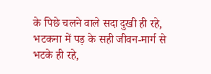के पिछे चलने वाले सदा दुखी ही रहे, भटकना में पड़ के सही जीवन-मार्ग से भटके ही रहे,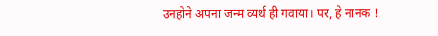उनहोने अपना जन्म व्यर्थ ही गवाया। पर, हे नानक !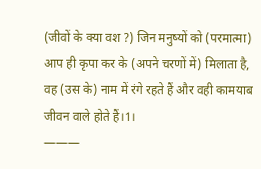(जीवों के क्या वश ?) जिन मनुष्यों को (परमात्मा) आप ही कृपा कर के (अपने चरणों में) मिलाता है, वह (उस के) नाम में रंगे रहते हैं और वही कामयाब जीवन वाले होते हैं।1।
———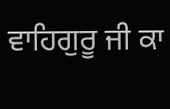ਵਾਹਿਗੁਰੂ ਜੀ ਕਾ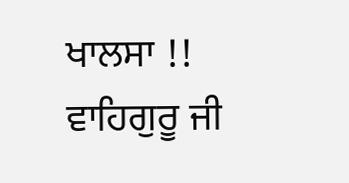ਖਾਲਸਾ !!
ਵਾਹਿਗੁਰੂ ਜੀ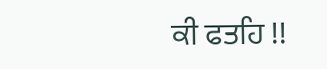ਕੀ ਫਤਹਿ !!